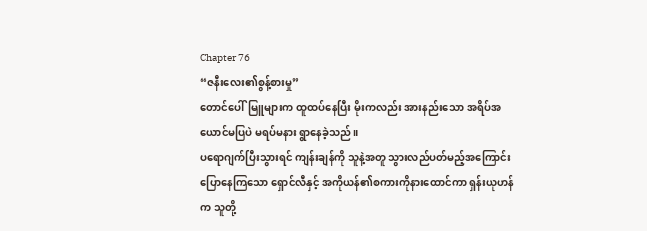Chapter 76
“ဇနီးလေး၏စွန့်စားမှု”
တောင်ပေါ်မြူများက ထူထပ်နေပြီး မိုးကလည်း အားနည်းသော အရိပ်အယောင်မပြပဲ မရပ်မနား ရွာနေခဲ့သည်။
ပရောဂျက်ပြီးသွားရင် ကျန်းချန်ကို သူနဲ့အတူ သွားလည်ပတ်မည့်အကြောင်း ပြောနေကြသော ရှောင်လီနှင့် အကိုယန်၏စကားကိုနားထောင်ကာ ရှန်းယုဟန်က သူတို့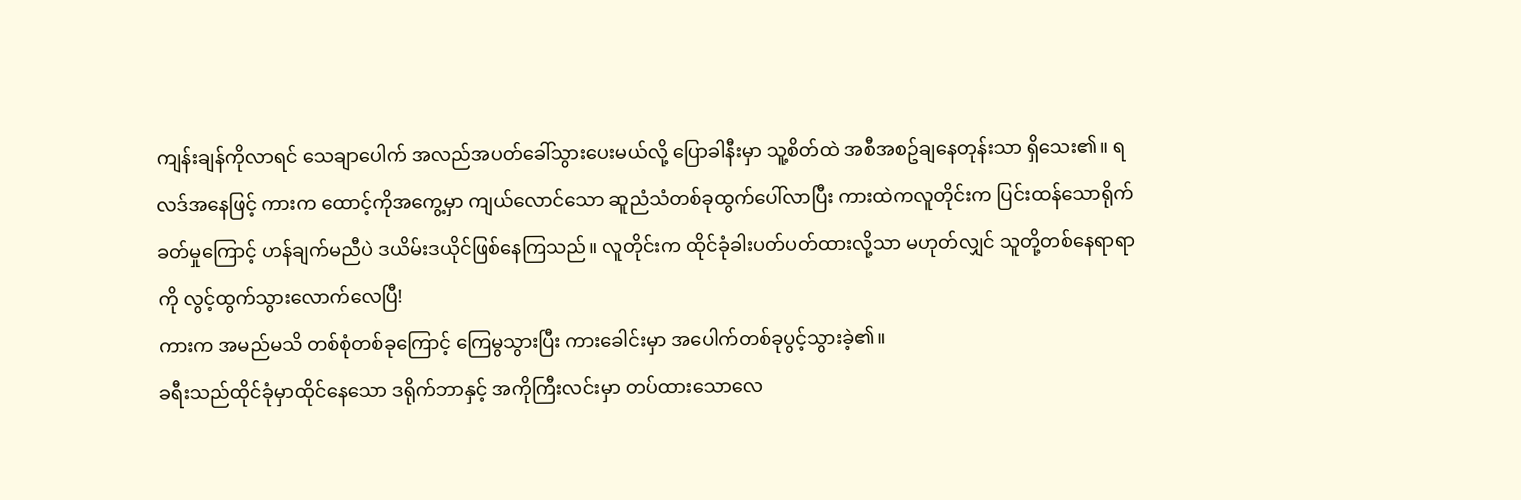ကျန်းချန်ကိုလာရင် သေချာပေါက် အလည်အပတ်ခေါ်သွားပေးမယ်လို့ ပြောခါနီးမှာ သူ့စိတ်ထဲ အစီအစဥ်ချနေတုန်းသာ ရှိသေး၏။ ရလဒ်အနေဖြင့် ကားက ထောင့်ကိုအကွေ့မှာ ကျယ်လောင်သော ဆူညံသံတစ်ခုထွက်ပေါ်လာပြီး ကားထဲကလူတိုင်းက ပြင်းထန်သောရိုက်ခတ်မှုကြောင့် ဟန်ချက်မညီပဲ ဒယိမ်းဒယိုင်ဖြစ်နေကြသည်။ လူတိုင်းက ထိုင်ခုံခါးပတ်ပတ်ထားလို့သာ မဟုတ်လျှင် သူတို့တစ်နေရာရာကို လွင့်ထွက်သွားလောက်လေပြီ!
ကားက အမည်မသိ တစ်စုံတစ်ခုကြောင့် ကြေမွသွားပြီး ကားခေါင်းမှာ အပေါက်တစ်ခုပွင့်သွားခဲ့၏။
ခရီးသည်ထိုင်ခုံမှာထိုင်နေသော ဒရိုက်ဘာနှင့် အကိုကြီးလင်းမှာ တပ်ထားသောလေ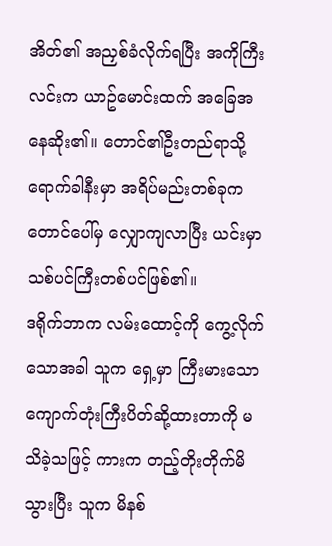အိတ်၏ အညှစ်ခံလိုက်ရပြီး အကိုကြီးလင်းက ယာဥ်မောင်းထက် အခြေအနေဆိုး၏။ တောင်၏ဦးတည်ရာသို့ ရောက်ခါနီးမှာ အရိပ်မည်းတစ်ခုက တောင်ပေါ်မှ လျှောကျလာပြီး ယင်းမှာ သစ်ပင်ကြီးတစ်ပင်ဖြစ်၏။
ဒရိုက်ဘာက လမ်းထောင့်ကို ကွေ့လိုက်သောအခါ သူက ရှေ့မှာ ကြီးမားသော ကျောက်တုံးကြီးပိတ်ဆို့ထားတာကို မသိခဲ့သဖြင့် ကားက တည့်တိုးတိုက်မိသွားပြီး သူက မိနစ်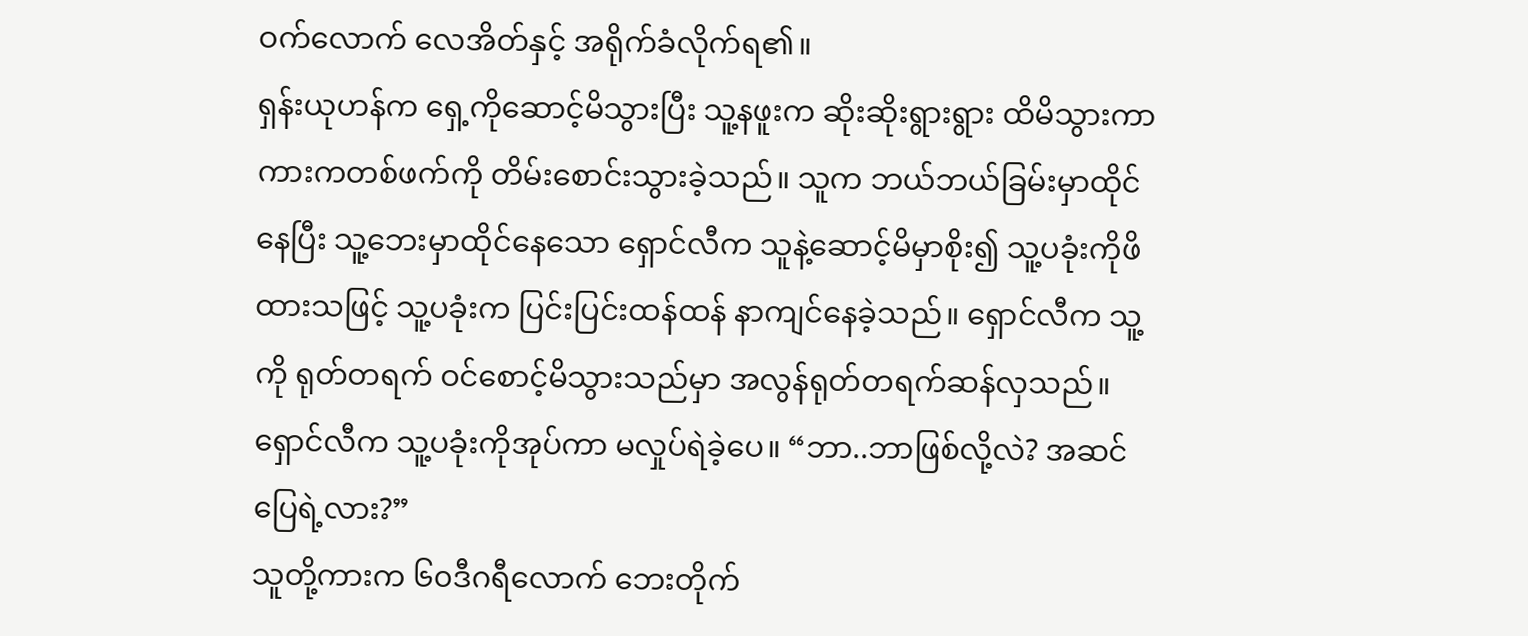ဝက်လောက် လေအိတ်နှင့် အရိုက်ခံလိုက်ရ၏။
ရှန်းယုဟန်က ရှေ့ကိုဆောင့်မိသွားပြီး သူ့နဖူးက ဆိုးဆိုးရွားရွား ထိမိသွားကာ ကားကတစ်ဖက်ကို တိမ်းစောင်းသွားခဲ့သည်။ သူက ဘယ်ဘယ်ခြမ်းမှာထိုင်နေပြီး သူ့ဘေးမှာထိုင်နေသော ရှောင်လီက သူနဲ့ဆောင့်မိမှာစိုး၍ သူ့ပခုံးကိုဖိထားသဖြင့် သူ့ပခုံးက ပြင်းပြင်းထန်ထန် နာကျင်နေခဲ့သည်။ ရှောင်လီက သူ့ကို ရုတ်တရက် ဝင်စောင့်မိသွားသည်မှာ အလွန်ရုတ်တရက်ဆန်လှသည်။
ရှောင်လီက သူ့ပခုံးကိုအုပ်ကာ မလှုပ်ရဲခဲ့ပေ။ “ဘာ..ဘာဖြစ်လို့လဲ? အဆင်ပြေရဲ့လား?”
သူတို့ကားက ၆၀ဒီဂရီလောက် ဘေးတိုက်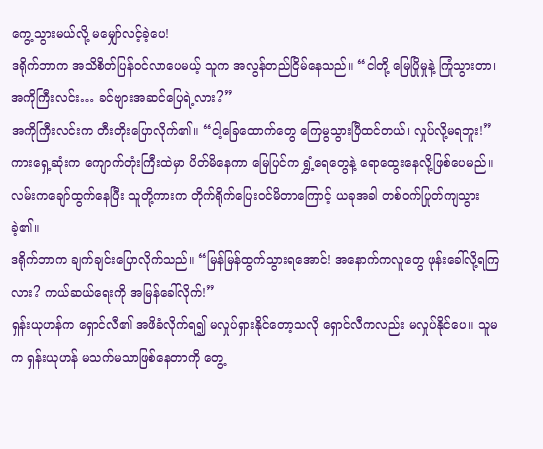ကွေ့သွားမယ်လို့ မမျှော်လင့်ခဲ့ပေ!
ဒရိုက်ဘာက အသိစိတ်ပြန်ဝင်လာပေမယ့် သူက အလွန်တည်ငြိမ်နေသည်။ “ငါတို့ မြေပြိုမှုနဲ့ ကြုံသွားတာ၊ အကိုကြီးလင်း… ခင်ဗျားအဆင်ပြေရဲ့လား?”
အကိုကြီးလင်းက တီးတိုးပြောလိုက်၏။ “ငါ့ခြေထောက်တွေ ကြေမွသွားပြီထင်တယ်၊ လှုပ်လို့မရဘူး!”
ကားရှေ့ဆုံးက ကျောက်တုံးကြီးထဲမှာ ပိတ်မိနေကာ မြေပြင်က ရွှံ့ရေတွေနဲ့ ရောထွေးနေလို့ဖြစ်ပေမည်။ လမ်းကချော်ထွက်နေပြီး သူတို့ကားက တိုက်ရိုက်ပြေးဝင်မိတာကြောင့် ယခုအခါ တစ်ဝက်ပြုတ်ကျသွားခဲ့၏။
ဒရိုက်ဘာက ချက်ချင်းပြောလိုက်သည်။ “မြန်မြန်ထွက်သွားရအောင်! အနောက်ကလူတွေ ဖုန်းခေါ်လို့ရကြလား? ကယ်ဆယ်ရေးကို အမြန်ခေါ်လိုက်!”
ရှန်းယုဟန်က ရှောင်လီ၏ အဖိခံလိုက်ရ၍ မလှုပ်ရှားနိုင်တော့သလို ရှောင်လီကလည်း မလှုပ်နိုင်ပေ။ သူမက ရှန်းယုဟန် မသက်မသာဖြစ်နေတာကို တွေ့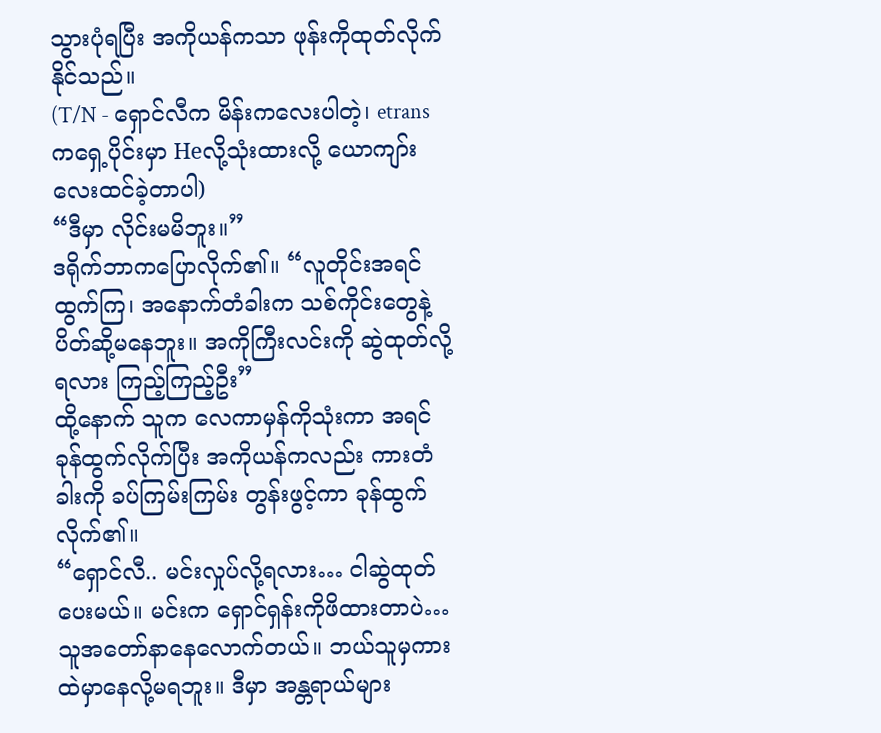သွားပုံရပြီး အကိုယန်ကသာ ဖုန်းကိုထုတ်လိုက်နိုင်သည်။
(T/N - ရှောင်လီက မိန်းကလေးပါတဲ့၊ etrans ကရှေ့ပိုင်းမှာ Heလို့သုံးထားလို့ ယောကျာ်းလေးထင်ခဲ့တာပါ)
“ဒီမှာ လိုင်းမမိဘူး။”
ဒရိုက်ဘာကပြောလိုက်၏။ “လူတိုင်းအရင်ထွက်ကြ၊ အနောက်တံခါးက သစ်ကိုင်းတွေနဲ့ ပိတ်ဆို့မနေဘူး။ အကိုကြီးလင်းကို ဆွဲထုတ်လို့ရလား ကြည့်ကြည့်ဦး”
ထို့နောက် သူက လေကာမှန်ကိုသုံးကာ အရင်ခုန်ထွက်လိုက်ပြီး အကိုယန်ကလည်း ကားတံခါးကို ခပ်ကြမ်းကြမ်း တွန်းဖွင့်ကာ ခုန်ထွက်လိုက်၏။
“ရှောင်လီ.. မင်းလှုပ်လို့ရလား… ငါဆွဲထုတ်ပေးမယ်။ မင်းက ရှောင်ရှန်းကိုဖိထားတာပဲ…သူအတော်နာနေလောက်တယ်။ ဘယ်သူမှကားထဲမှာနေလို့မရဘူး။ ဒီမှာ အန္တရာယ်များ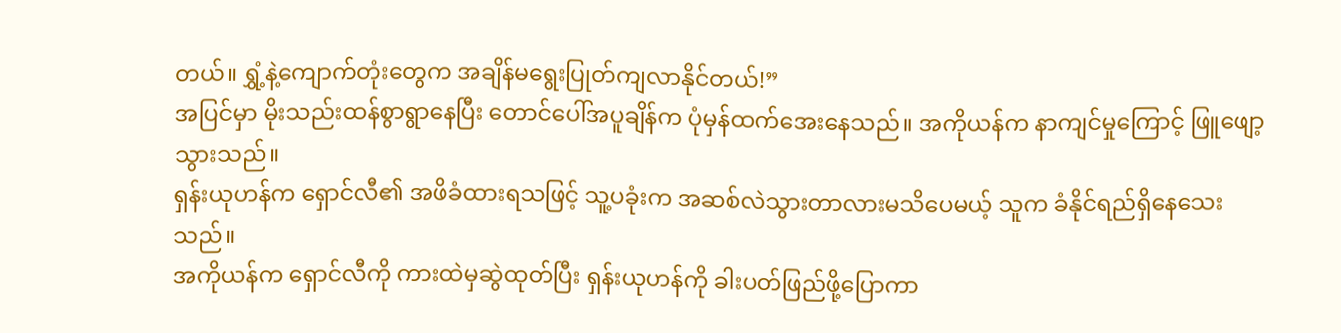တယ်။ ရွှံ့နဲ့ကျောက်တုံးတွေက အချိန်မရွေးပြုတ်ကျလာနိုင်တယ်!”
အပြင်မှာ မိုးသည်းထန်စွာရွာနေပြီး တောင်ပေါ်အပူချိန်က ပုံမှန်ထက်အေးနေသည်။ အကိုယန်က နာကျင်မှုကြောင့် ဖြူဖျော့သွားသည်။
ရှန်းယုဟန်က ရှောင်လီ၏ အဖိခံထားရသဖြင့် သူ့ပခုံးက အဆစ်လဲသွားတာလားမသိပေမယ့် သူက ခံနိုင်ရည်ရှိနေသေးသည်။
အကိုယန်က ရှောင်လီကို ကားထဲမှဆွဲထုတ်ပြီး ရှန်းယုဟန်ကို ခါးပတ်ဖြည်ဖို့ပြောကာ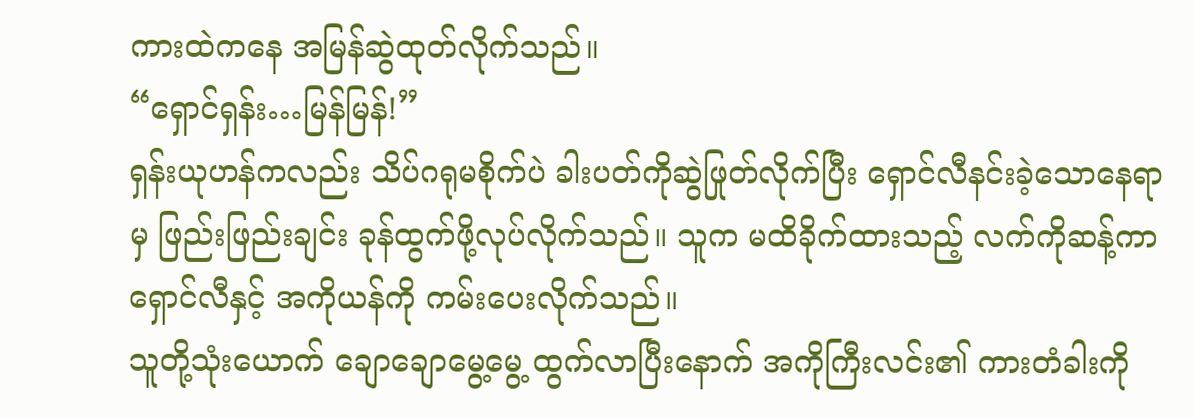ကားထဲကနေ အမြန်ဆွဲထုတ်လိုက်သည်။
“ရှောင်ရှန်း…မြန်မြန်!”
ရှန်းယုဟန်ကလည်း သိပ်ဂရုမစိုက်ပဲ ခါးပတ်ကိုဆွဲဖြုတ်လိုက်ပြီး ရှောင်လီနင်းခဲ့သောနေရာမှ ဖြည်းဖြည်းချင်း ခုန်ထွက်ဖို့လုပ်လိုက်သည်။ သူက မထိခိုက်ထားသည့် လက်ကိုဆန့်ကာ ရှောင်လီနှင့် အကိုယန်ကို ကမ်းပေးလိုက်သည်။
သူတို့သုံးယောက် ချောချောမွေ့မွေ့ ထွက်လာပြီးနောက် အကိုကြီးလင်း၏ ကားတံခါးကို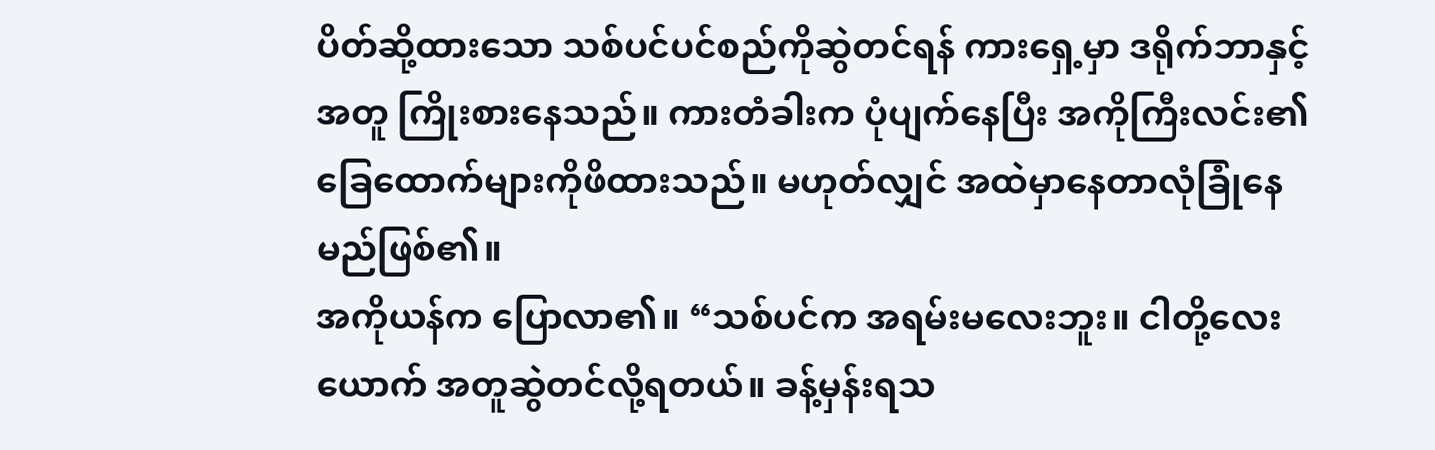ပိတ်ဆို့ထားသော သစ်ပင်ပင်စည်ကိုဆွဲတင်ရန် ကားရှေ့မှာ ဒရိုက်ဘာနှင့်အတူ ကြိုးစားနေသည်။ ကားတံခါးက ပုံပျက်နေပြီး အကိုကြီးလင်း၏ ခြေထောက်များကိုဖိထားသည်။ မဟုတ်လျှင် အထဲမှာနေတာလုံခြုံနေမည်ဖြစ်၏။
အကိုယန်က ပြောလာ၏။ “သစ်ပင်က အရမ်းမလေးဘူး။ ငါတို့လေးယောက် အတူဆွဲတင်လို့ရတယ်။ ခန့်မှန်းရသ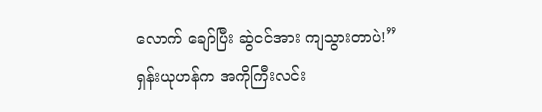လောက် ချော်ပြီး ဆွဲငင်အား ကျသွားတာပဲ!”
ရှန်းယုဟန်က အကိုကြီးလင်း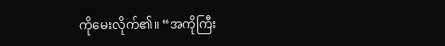ကိုမေးလိုက်၏။ “အကိုကြီး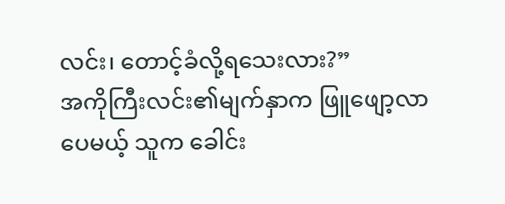လင်း၊ တောင့်ခံလို့ရသေးလား?”
အကိုကြီးလင်း၏မျက်နှာက ဖြူဖျော့လာပေမယ့် သူက ခေါင်း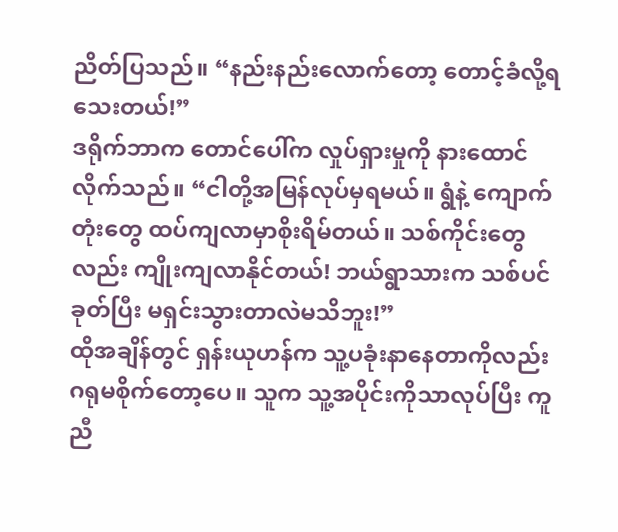ညိတ်ပြသည်။ “နည်းနည်းလောက်တော့ တောင့်ခံလို့ရသေးတယ်!”
ဒရိုက်ဘာက တောင်ပေါ်က လှုပ်ရှားမှုကို နားထောင်လိုက်သည်။ “ငါတို့အမြန်လုပ်မှရမယ်။ ရွံနဲ့ ကျောက်တုံးတွေ ထပ်ကျလာမှာစိုးရိမ်တယ်။ သစ်ကိုင်းတွေလည်း ကျိုးကျလာနိုင်တယ်! ဘယ်ရွာသားက သစ်ပင်ခုတ်ပြီး မရှင်းသွားတာလဲမသိဘူး!”
ထိုအချိန်တွင် ရှန်းယုဟန်က သူ့ပခုံးနာနေတာကိုလည်း ဂရုမစိုက်တော့ပေ။ သူက သူ့အပိုင်းကိုသာလုပ်ပြီး ကူညီ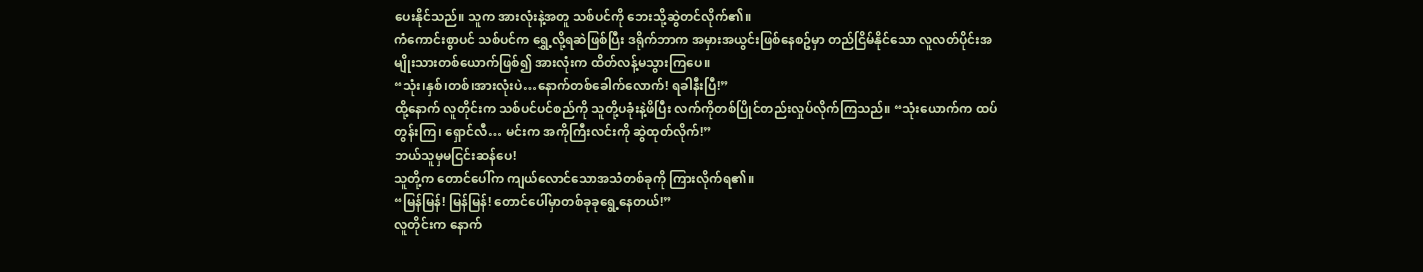ပေးနိုင်သည်။ သူက အားလုံးနဲ့အတူ သစ်ပင်ကို ဘေးသို့ဆွဲတင်လိုက်၏။
ကံကောင်းစွာပင် သစ်ပင်က ရွှေ့လို့ရဆဲဖြစ်ပြီး ဒရိုက်ဘာက အမှားအယွင်းဖြစ်နေစဥ်မှာ တည်ငြိမ်နိုင်သော လူလတ်ပိုင်းအမျိုးသားတစ်ယောက်ဖြစ်၍ အားလုံးက ထိတ်လန့်မသွားကြပေ။
“သုံး၊နှစ်၊တစ်၊အားလုံးပဲ…နောက်တစ်ခေါက်လောက်! ရခါနီးပြီ!”
ထို့နောက် လူတိုင်းက သစ်ပင်ပင်စည်ကို သူတို့ပခုံးနဲ့ဖိပြီး လက်ကိုတစ်ပြိုင်တည်းလှုပ်လိုက်ကြသည်။ “သုံးယောက်က ထပ်တွန်းကြ၊ ရှောင်လီ… မင်းက အကိုကြီးလင်းကို ဆွဲထုတ်လိုက်!”
ဘယ်သူမှမငြင်းဆန်ပေ!
သူတို့က တောင်ပေါ်က ကျယ်လောင်သောအသံတစ်ခုကို ကြားလိုက်ရ၏။
“မြန်မြန်! မြန်မြန်! တောင်ပေါ်မှာတစ်ခုခုရွေ့နေတယ်!”
လူတိုင်းက နောက်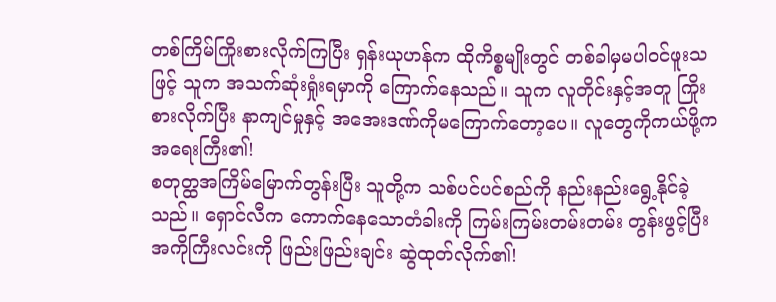တစ်ကြိမ်ကြိုးစားလိုက်ကြပြီး ရှန်းယုဟန်က ထိုကိစ္စမျိုးတွင် တစ်ခါမှမပါဝင်ဖူးသဖြင့် သူက အသက်ဆုံးရှုံးရမှာကို ကြောက်နေသည်။ သူက လူတိုင်းနှင့်အတူ ကြိုးစားလိုက်ပြီး နာကျင်မှုနှင့် အအေးဒဏ်ကိုမကြောက်တော့ပေ။ လူတွေကိုကယ်ဖို့က အရေးကြီး၏!
စတုတ္ထအကြိမ်မြောက်တွန်းပြီး သူတို့က သစ်ပင်ပင်စည်ကို နည်းနည်းရွေ့နိုင်ခဲ့သည်။ ရှောင်လီက ကောက်နေသောတံခါးကို ကြမ်းကြမ်းတမ်းတမ်း တွန်းဖွင့်ပြီး အကိုကြီးလင်းကို ဖြည်းဖြည်းချင်း ဆွဲထုတ်လိုက်၏!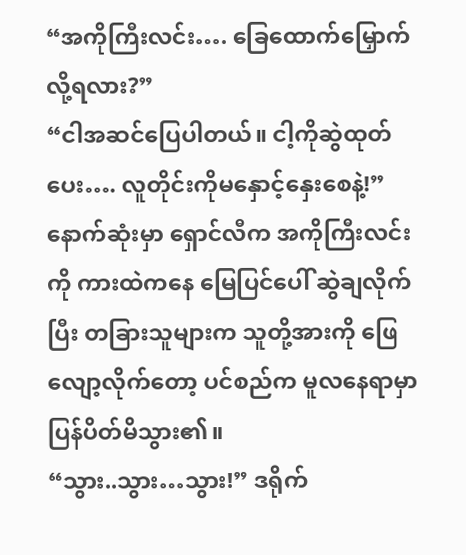“အကိုကြီးလင်း…. ခြေထောက်မြှောက်လို့ရလား?”
“ငါအဆင်ပြေပါတယ်။ ငါ့ကိုဆွဲထုတ်ပေး…. လူတိုင်းကိုမနှောင့်နှေးစေနဲ့!”
နောက်ဆုံးမှာ ရှောင်လီက အကိုကြီးလင်းကို ကားထဲကနေ မြေပြင်ပေါ် ဆွဲချလိုက်ပြီး တခြားသူများက သူတို့အားကို ဖြေလျော့လိုက်တော့ ပင်စည်က မူလနေရာမှာ ပြန်ပိတ်မိသွား၏။
“သွား..သွား…သွား!” ဒရိုက်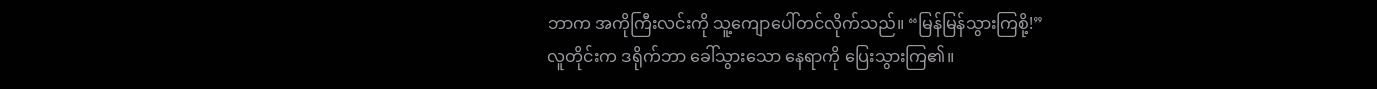ဘာက အကိုကြီးလင်းကို သူ့ကျောပေါ်တင်လိုက်သည်။ “မြန်မြန်သွားကြစို့!”
လူတိုင်းက ဒရိုက်ဘာ ခေါ်သွားသော နေရာကို ပြေးသွားကြ၏။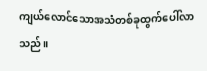ကျယ်လောင်သောအသံတစ်ခုထွက်ပေါ်လာသည်။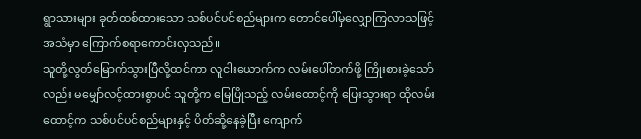ရွာသားများ ခုတ်ထစ်ထားသော သစ်ပင်ပင်စည်များက တောင်ပေါ်မှလျှောကြလာသဖြင့် အသံမှာ ကြောက်စရာကောင်းလှသည်။
သူတို့လွတ်မြောက်သွားပြီလို့ထင်ကာ လူငါးယောက်က လမ်းပေါ်တက်ဖို့ ကြိုးစားခဲ့သော်လည်း မမျှော်လင့်ထားစွာပင် သူတို့က မြေပြိုသည့် လမ်းထောင့်ကို ပြေးသွားရာ ထိုလမ်းထောင့်က သစ်ပင်ပင်စည်များနှင့် ပိတ်ဆို့နေခဲ့ပြီး ကျောက်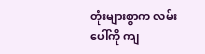တုံးများစွာက လမ်းပေါ်ကို ကျ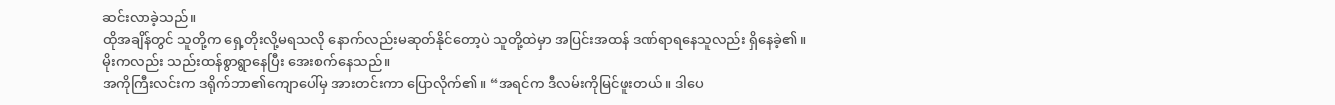ဆင်းလာခဲ့သည်။
ထိုအချိန်တွင် သူတို့က ရှေ့တိုးလို့မရသလို နောက်လည်းမဆုတ်နိုင်တော့ပဲ သူတို့ထဲမှာ အပြင်းအထန် ဒဏ်ရာရနေသူလည်း ရှိနေခဲ့၏။
မိုးကလည်း သည်းထန်စွာရွာနေပြီး အေးစက်နေသည်။
အကိုကြီးလင်းက ဒရိုက်ဘာ၏ကျောပေါ်မှ အားတင်းကာ ပြောလိုက်၏။ “အရင်က ဒီလမ်းကိုမြင်ဖူးတယ်။ ဒါပေ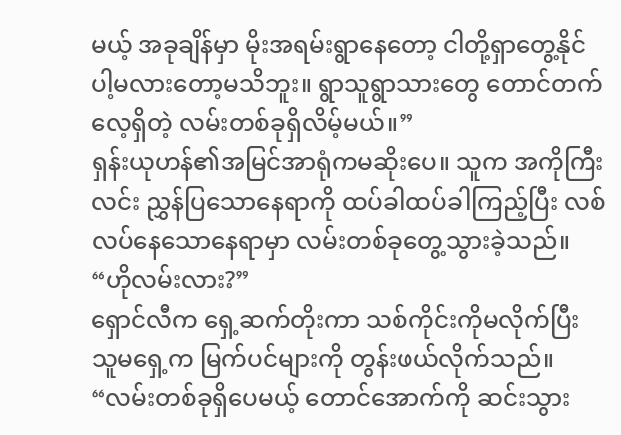မယ့် အခုချိန်မှာ မိုးအရမ်းရွာနေတော့ ငါတို့ရှာတွေ့နိုင်ပါ့မလားတော့မသိဘူး။ ရွာသူရွာသားတွေ တောင်တက်လေ့ရှိတဲ့ လမ်းတစ်ခုရှိလိမ့်မယ်။”
ရှန်းယုဟန်၏အမြင်အာရုံကမဆိုးပေ။ သူက အကိုကြီးလင်း ညွှန်ပြသောနေရာကို ထပ်ခါထပ်ခါကြည့်ပြီး လစ်လပ်နေသောနေရာမှာ လမ်းတစ်ခုတွေ့သွားခဲ့သည်။ “ဟိုလမ်းလား?”
ရှောင်လီက ရှေ့ဆက်တိုးကာ သစ်ကိုင်းကိုမလိုက်ပြီး သူမရှေ့က မြက်ပင်များကို တွန်းဖယ်လိုက်သည်။ “လမ်းတစ်ခုရှိပေမယ့် တောင်အောက်ကို ဆင်းသွား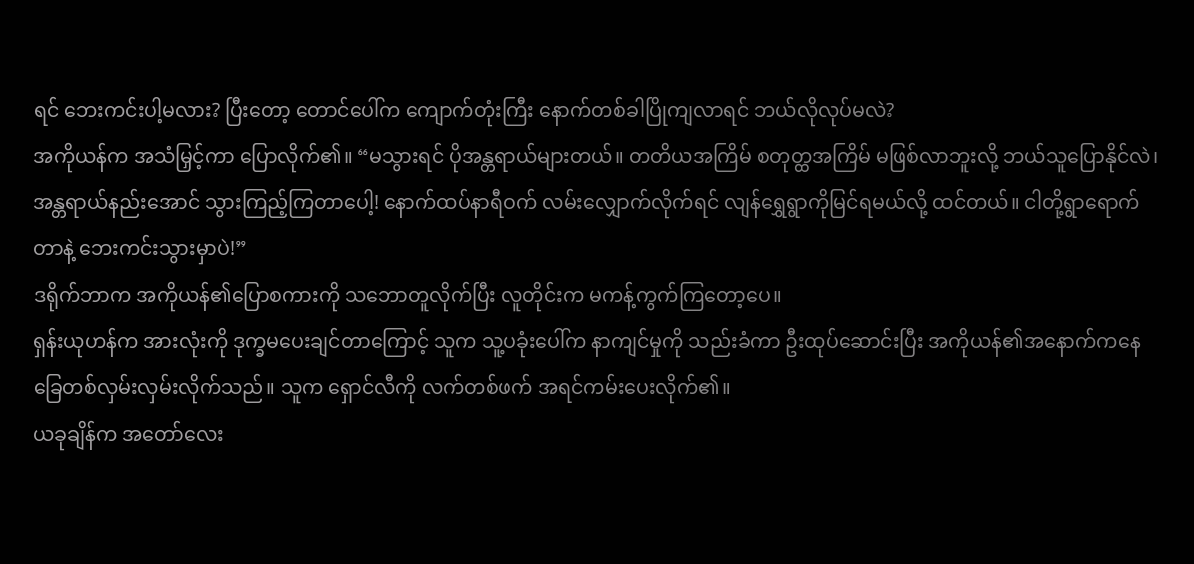ရင် ဘေးကင်းပါ့မလား? ပြီးတော့ တောင်ပေါ်က ကျောက်တုံးကြီး နောက်တစ်ခါပြိုကျလာရင် ဘယ်လိုလုပ်မလဲ?
အကိုယန်က အသံမြှင့်ကာ ပြောလိုက်၏။ “မသွားရင် ပိုအန္တရာယ်များတယ်။ တတိယအကြိမ် စတုတ္ထအကြိမ် မဖြစ်လာဘူးလို့ ဘယ်သူပြောနိုင်လဲ၊ အန္တရာယ်နည်းအောင် သွားကြည့်ကြတာပေါ့! နောက်ထပ်နာရီဝက် လမ်းလျှောက်လိုက်ရင် လျန်ရွှေရွာကိုမြင်ရမယ်လို့ ထင်တယ်။ ငါတို့ရွာရောက်တာနဲ့ ဘေးကင်းသွားမှာပဲ!”
ဒရိုက်ဘာက အကိုယန်၏ပြောစကားကို သဘောတူလိုက်ပြီး လူတိုင်းက မကန့်ကွက်ကြတော့ပေ။
ရှန်းယုဟန်က အားလုံးကို ဒုက္ခမပေးချင်တာကြောင့် သူက သူ့ပခုံးပေါ်က နာကျင်မှုကို သည်းခံကာ ဦးထုပ်ဆောင်းပြီး အကိုယန်၏အနောက်ကနေ ခြေတစ်လှမ်းလှမ်းလိုက်သည်။ သူက ရှောင်လီကို လက်တစ်ဖက် အရင်ကမ်းပေးလိုက်၏။
ယခုချိန်က အတော်လေး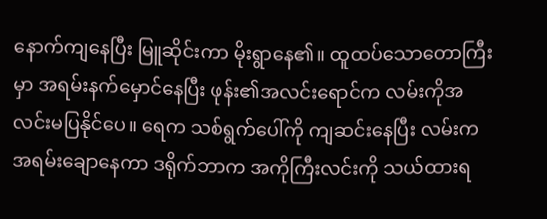နောက်ကျနေပြီး မြူဆိုင်းကာ မိုးရွာနေ၏။ ထူထပ်သောတောကြီးမှာ အရမ်းနက်မှောင်နေပြီး ဖုန်း၏အလင်းရောင်က လမ်းကိုအလင်းမပြနိုင်ပေ။ ရေက သစ်ရွက်ပေါ်ကို ကျဆင်းနေပြီး လမ်းက အရမ်းချောနေကာ ဒရိုက်ဘာက အကိုကြီးလင်းကို သယ်ထားရ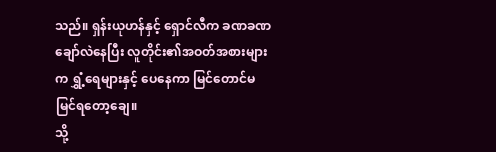သည်။ ရှန်းယုဟန်နှင့် ရှောင်လီက ခဏခဏချော်လဲနေပြီး လူတိုင်း၏အဝတ်အစားများက ရွှံ့ရေများနှင့် ပေနေကာ မြင်တောင်မမြင်ရတော့ချေ။
သို့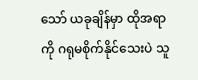သော် ယခုချိန်မှာ ထိုအရာကို ဂရုမစိုက်နိုင်သေးပဲ သူ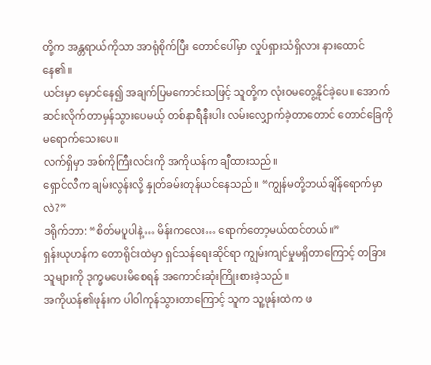တို့က အန္တရာယ်ကိုသာ အာရုံစိုက်ပြီး တောင်ပေါ်မှာ လှုပ်ရှားသံရှိလား နားထောင်နေ၏။
ယင်းမှာ မှောင်နေ၍ အချက်ပြမကောင်းသဖြင့် သူတို့က လုံးဝမတွေ့နိုင်ခဲ့ပေ။ အောက်ဆင်းလိုက်တာမှန်သွားပေမယ့် တစ်နာရီနီးပါး လမ်းလျှောက်ခဲ့တာတောင် တောင်ခြေကိုမရောက်သေးပေ။
လက်ရှိမှာ အစ်ကိုကြီးလင်းကို အကိုယန်က ချီထားသည်။
ရှောင်လီက ချမ်းလွန်းလို့ နှုတ်ခမ်းတုန်ယင်နေသည်။ “ကျွန်မတို့ဘယ်ချိန်ရောက်မှာလဲ?”
ဒရိုက်ဘာ: “စိတ်မပူပါနဲ့… မိန်းကလေး… ရောက်တော့မယ်ထင်တယ်။”
ရှန်းယုဟန်က တောရိုင်းထဲမှာ ရှင်သန်ရေးဆိုင်ရာ ကျွမ်းကျင်မှုမရှိတာကြောင့် တခြားသူများကို ဒုက္ခမပေးမိစေရန် အကောင်းဆုံးကြိုးစားခဲ့သည်။
အကိုယန်၏ဖုန်းက ပါဝါကုန်သွားတာကြောင့် သူက သူ့ဖုန်းထဲက ဖ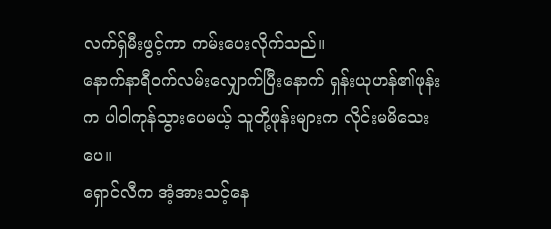လက်ရှ်မီးဖွင့်ကာ ကမ်းပေးလိုက်သည်။
နောက်နာရီဝက်လမ်းလျှောက်ပြီးနောက် ရှန်းယုဟန်၏ဖုန်းက ပါဝါကုန်သွားပေမယ့် သူတို့ဖုန်းများက လိုင်းမမိသေးပေ။
ရှောင်လီက အံ့အားသင့်နေ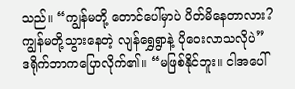သည်။ “ကျွန်မတို့ တောင်ပေါ်မှာပဲ ပိတ်မိနေတာလား? ကျွန်မတို့သွားနေတဲ့ လျန်ရွှေရွာနဲ့ ပိုဝေးလာသလိုပဲ”
ဒရိုက်ဘာကပြောလိုက်၏။ “မဖြစ်နိုင်ဘူး။ ငါအပေါ်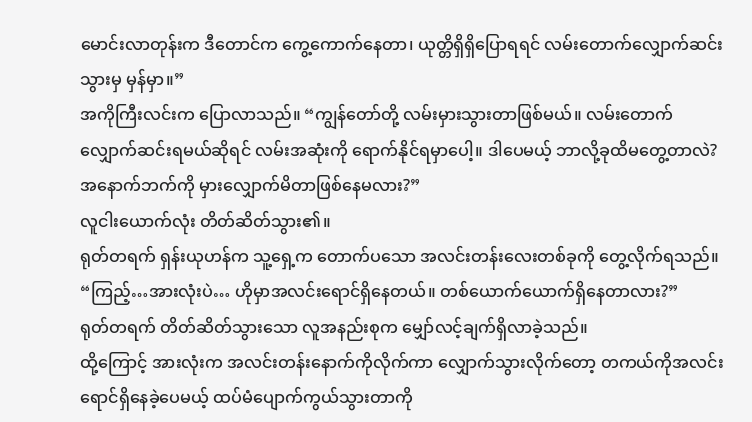မောင်းလာတုန်းက ဒီတောင်က ကွေ့ကောက်နေတာ၊ ယုတ္တိရှိရှိပြောရရင် လမ်းတောက်လျှောက်ဆင်းသွားမှ မှန်မှာ။”
အကိုကြီးလင်းက ပြောလာသည်။ “ကျွန်တော်တို့ လမ်းမှားသွားတာဖြစ်မယ်။ လမ်းတောက်လျှောက်ဆင်းရမယ်ဆိုရင် လမ်းအဆုံးကို ရောက်နိုင်ရမှာပေါ့။ ဒါပေမယ့် ဘာလို့ခုထိမတွေ့တာလဲ? အနောက်ဘက်ကို မှားလျှောက်မိတာဖြစ်နေမလား?”
လူငါးယောက်လုံး တိတ်ဆိတ်သွား၏။
ရုတ်တရက် ရှန်းယုဟန်က သူ့ရှေ့က တောက်ပသော အလင်းတန်းလေးတစ်ခုကို တွေ့လိုက်ရသည်။ “ကြည့်…အားလုံးပဲ… ဟိုမှာအလင်းရောင်ရှိနေတယ်။ တစ်ယောက်ယောက်ရှိနေတာလား?”
ရုတ်တရက် တိတ်ဆိတ်သွားသော လူအနည်းစုက မျှော်လင့်ချက်ရှိလာခဲ့သည်။
ထို့ကြောင့် အားလုံးက အလင်းတန်းနောက်ကိုလိုက်ကာ လျှောက်သွားလိုက်တော့ တကယ်ကိုအလင်းရောင်ရှိနေခဲ့ပေမယ့် ထပ်မံပျောက်ကွယ်သွားတာကို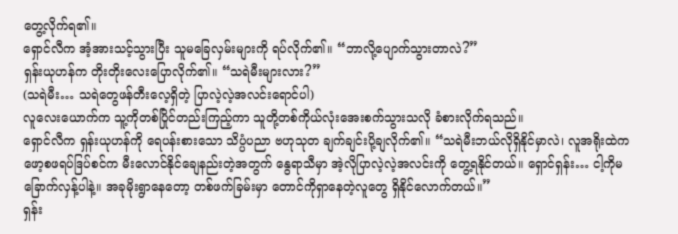တွေ့လိုက်ရ၏။
ရှောင်လီက အံ့အားသင့်သွားပြီး သူမခြေလှမ်းများကို ရပ်လိုက်၏။ “ဘာလို့ပျောက်သွားတာလဲ?”
ရှန်းယုဟန်က တိုးတိုးလေးပြောလိုက်၏။ “သရဲမီးများလား?”
(သရဲမီး… သရဲတွေဖန်တီးလေ့ရှိတဲ့ ပြာလဲ့လဲ့အလင်းရောင်ပါ)
လူလေးယောက်က သူ့ကိုတစ်ပြိုင်တည်းကြည့်ကာ သူတို့တစ်ကိုယ်လုံးအေးစက်သွားသလို ခံစားလိုက်ရသည်။
ရှောင်လီက ရှန်းယုဟန်ကို ရေပန်းစားသော သိပ္ပံပညာ ဗဟုသုတ ချက်ချင်းပို့ချလိုက်၏။ “သရဲမီးဘယ်လိုရှိနိုင်မှာလဲ၊ လူအရိုးထဲက ဖော့စဖရပ်ဒြပ်စင်က မီးလောင်နိုင်ချေနည်းတဲ့အတွက် နွေရာသီမှာ အဲ့လိုပြာလဲ့လဲ့အလင်းကို တွေ့ရနိုင်တယ်။ ရှောင်ရှန်း… ငါ့ကိုမခြောက်လှန့်ပါနဲ့။ အခုမိုးရွာနေတော့ တစ်ဖက်ခြမ်းမှာ တောင်ကိုရှာနေတဲ့လူတွေ ရှိနိုင်လောက်တယ်။”
ရှန်း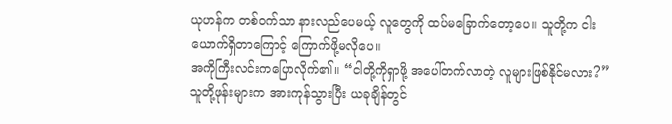ယုဟန်က တစ်ဝက်သာ နားလည်ပေမယ့် လူတွေကို ထပ်မခြောက်တော့ပေ။ သူတို့က ငါးယောက်ရှိတာကြောင့် ကြောက်ဖို့မလိုပေ။
အကိုကြီးလင်းကပြောလိုက်၏။ “ငါတို့ကိုရှာဖို့ အပေါ်တက်လာတဲ့ လူများဖြစ်နိုင်မလား?”
သူတို့ဖုန်းများက အားကုန်သွားပြီး ယခုချိန်တွင်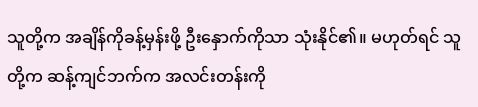သူတို့က အချိန်ကိုခန့်မှန်းဖို့ ဦးနှောက်ကိုသာ သုံးနိုင်၏။ မဟုတ်ရင် သူတို့က ဆန့်ကျင်ဘက်က အလင်းတန်းကို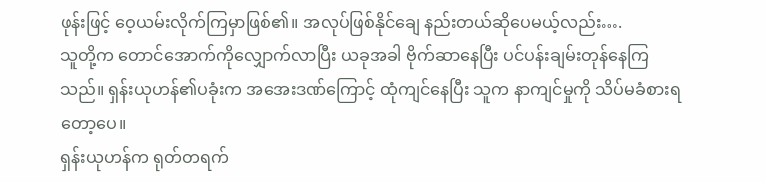ဖုန်းဖြင့် ဝေ့ယမ်းလိုက်ကြမှာဖြစ်၏။ အလုပ်ဖြစ်နိုင်ချေ နည်းတယ်ဆိုပေမယ့်လည်း….
သူတို့က တောင်အောက်ကိုလျှောက်လာပြီး ယခုအခါ ဗိုက်ဆာနေပြီး ပင်ပန်းချမ်းတုန်နေကြသည်။ ရှန်းယုဟန်၏ပခုံးက အအေးဒဏ်ကြောင့် ထုံကျင်နေပြီး သူက နာကျင်မှုကို သိပ်မခံစားရတော့ပေ။
ရှန်းယုဟန်က ရုတ်တရက်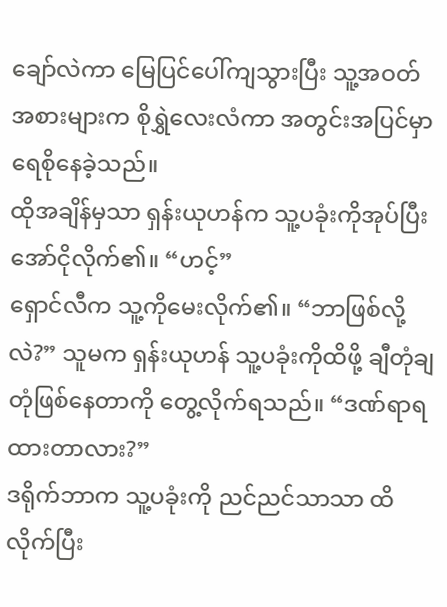ချော်လဲကာ မြေပြင်ပေါ်ကျသွားပြီး သူ့အဝတ်အစားများက စိုရွှဲလေးလံကာ အတွင်းအပြင်မှာ ရေစိုနေခဲ့သည်။
ထိုအချိန်မှသာ ရှန်းယုဟန်က သူ့ပခုံးကိုအုပ်ပြီး အော်ငိုလိုက်၏။ “ဟင့်”
ရှောင်လီက သူ့ကိုမေးလိုက်၏။ “ဘာဖြစ်လို့လဲ?” သူမက ရှန်းယုဟန် သူ့ပခုံးကိုထိဖို့ ချီတုံချတုံဖြစ်နေတာကို တွေ့လိုက်ရသည်။ “ဒဏ်ရာရထားတာလား?”
ဒရိုက်ဘာက သူ့ပခုံးကို ညင်ညင်သာသာ ထိလိုက်ပြီး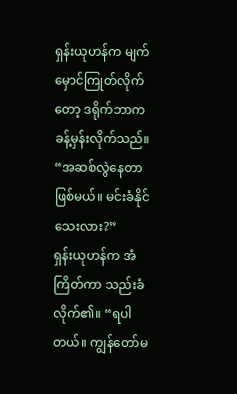ရှန်းယုဟန်က မျက်မှောင်ကြုတ်လိုက်တော့ ဒရိုက်ဘာက ခန့်မှန်းလိုက်သည်။ “အဆစ်လွဲနေတာဖြစ်မယ်။ မင်းခံနိုင်သေးလား?”
ရှန်းယုဟန်က အံကြိတ်ကာ သည်းခံလိုက်၏။ “ရပါတယ်။ ကျွန်တော်မ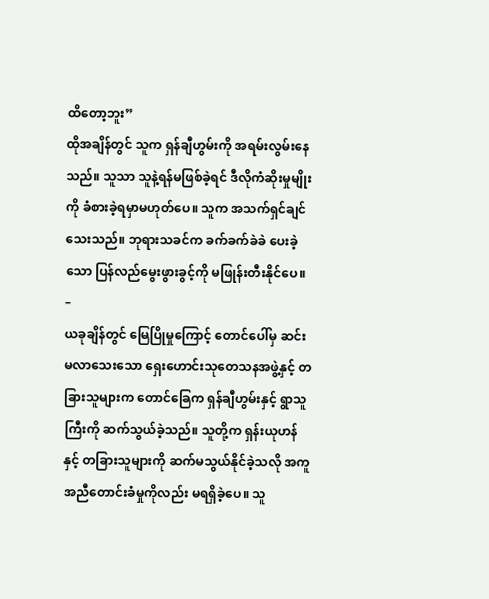ထိတော့ဘူး”
ထိုအချိန်တွင် သူက ရှန်ချီဟွမ်းကို အရမ်းလွမ်းနေသည်။ သူသာ သူနဲ့ရန်မဖြစ်ခဲ့ရင် ဒီလိုကံဆိုးမှုမျိုးကို ခံစားခဲ့ရမှာမဟုတ်ပေ။ သူက အသက်ရှင်ချင်သေးသည်။ ဘုရားသခင်က ခက်ခက်ခဲခဲ ပေးခဲ့သော ပြန်လည်မွေးဖွားခွင့်ကို မဖြုန်းတီးနိုင်ပေ။
–
ယခုချိန်တွင် မြေပြိုမှုကြောင့် တောင်ပေါ်မှ ဆင်းမလာသေးသော ရှေးဟောင်းသုတေသနအဖွဲ့နှင့် တခြားသူများက တောင်ခြေက ရှန်ချီဟွမ်းနှင့် ရွာသူကြီးကို ဆက်သွယ်ခဲ့သည်။ သူတို့က ရှန်းယုဟန်နှင့် တခြားသူများကို ဆက်မသွယ်နိုင်ခဲ့သလို အကူအညီတောင်းခံမှုကိုလည်း မရရှိခဲ့ပေ။ သူ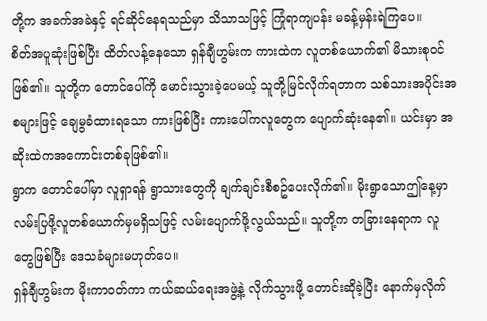တို့က အခက်အခဲနှင့် ရင်ဆိုင်နေရသည်မှာ သိသာသဖြင့် ကြုံရာကျပန်း မခန့်မှန်းရဲကြပေ။
စိတ်အပူဆုံးဖြစ်ပြီး ထိတ်လန့်နေသော ရှန်ချီဟွမ်းက ကားထဲက လူတစ်ယောက်၏ မိသားစုဝင်ဖြစ်၏။ သူတို့က တောင်ပေါ်ကို မောင်းသွားခဲ့ပေမယ့် သူတို့မြင်လိုက်ရတာက သစ်သားအပိုင်းအစများဖြင့် ချေမွခံထားရသော ကားဖြစ်ပြီး ကားပေါ်ကလူတွေက ပျောက်ဆုံးနေ၏။ ယင်းမှာ အဆိုးထဲကအကောင်းတစ်ခုဖြစ်၏။
ရွာက တောင်ပေါ်မှာ လူရှာရန် ရွာသားတွေကို ချက်ချင်းစီစဥ်ပေးလိုက်၏။ မိုးရွာသောဤနေ့မှာ လမ်းပြဖို့လူတစ်ယောက်မှမရှိသဖြင့် လမ်းပျောက်ဖို့လွယ်သည်။ သူတို့က တခြားနေရာက လူတွေဖြစ်ပြီး ဒေသခံများမဟုတ်ပေ။
ရှန်ချီဟွမ်းက မိုးကာဝတ်ကာ ကယ်ဆယ်ရေးအဖွဲ့နဲ့ လိုက်သွားဖို့ တောင်းဆိုခဲ့ပြီး နောက်မှလိုက်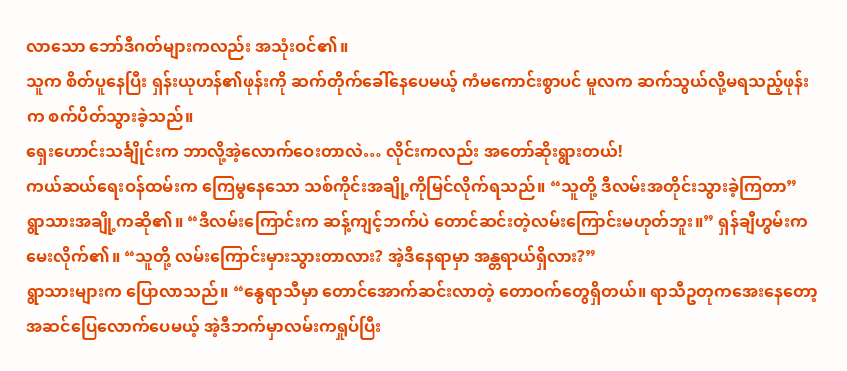လာသော ဘော်ဒီဂတ်များကလည်း အသုံးဝင်၏။
သူက စိတ်ပူနေပြီး ရှန်းယုဟန်၏ဖုန်းကို ဆက်တိုက်ခေါ်နေပေမယ့် ကံမကောင်းစွာပင် မူလက ဆက်သွယ်လို့မရသည့်ဖုန်းက စက်ပိတ်သွားခဲ့သည်။
ရှေးဟောင်းသင်္ချိုင်းက ဘာလို့အဲ့လောက်ဝေးတာလဲ… လိုင်းကလည်း အတော်ဆိုးရွားတယ်!
ကယ်ဆယ်ရေးဝန်ထမ်းက ကြေမွနေသော သစ်ကိုင်းအချို့ကိုမြင်လိုက်ရသည်။ “သူတို့ ဒီလမ်းအတိုင်းသွားခဲ့ကြတာ”
ရွာသားအချို့ကဆို၏။ “ဒီလမ်းကြောင်းက ဆန့်ကျင့်ဘက်ပဲ တောင်ဆင်းတဲ့လမ်းကြောင်းမဟုတ်ဘူး။” ရှန်ချီဟွမ်းက မေးလိုက်၏။ “သူတို့ လမ်းကြောင်းမှားသွားတာလား? အဲ့ဒီနေရာမှာ အန္တရာယ်ရှိလား?”
ရွာသားများက ပြောလာသည်။ “နွေရာသီမှာ တောင်အောက်ဆင်းလာတဲ့ တောဝက်တွေရှိတယ်။ ရာသီဥတုကအေးနေတော့ အဆင်ပြေလောက်ပေမယ့် အဲ့ဒီဘက်မှာလမ်းကရှုပ်ပြီး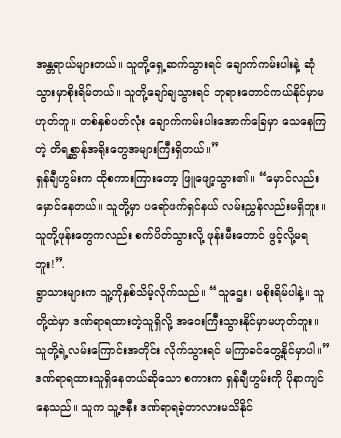အန္တရာယ်များတယ်။ သူတို့ရှေ့ဆက်သွားရင် ချောက်ကမ်းပါးနဲ့ ဆုံသွားမှာစိုးရိမ်တယ်။ သူတို့ချော်ချသွားရင် ဘုရားတောင်ကယ်နိုင်မှာမဟုတ်ဘူ။ တစ်နှစ်ပတ်လုံး ချောက်ကမ်းပါးအောက်ခြေမှာ သေနေကြတဲ့ တိရစ္ဆာန်အရိုးတွေအများကြီးရှိတယ်။”
ရှန်ချီဟွမ်းက ထိုစကားကြားတော့ ဖြူဖျော့သွား၏။ “မှောင်လည်းမှောင်နေတယ်။ သူတို့မှာ ပရော်ဖက်ရှင်နယ် လမ်းညွှန်လည်းမရှိဘူး။ သူတို့ဖုန်းတွေကလည်း စက်ပိတ်သွားလို့ ဖုန်းမီးတောင် ဖွင့်လို့မရဘူး!”.
ရွာသားများက သူ့ကိုနှစ်သိမ့်လိုက်သည်။ “သူဌေး၊ မစိုးရိမ်ပါနဲ့။ သူတို့ထဲမှာ ဒဏ်ရာရထားတဲ့သူရှိလို့ အဝေးကြီးသွားနိုင်မှာမဟုတ်ဘူး။ သူတို့ရဲ့လမ်းကြောင်းအတိုင်း လိုက်သွားရင် မကြာခင်တွေ့နိုင်မှာပါ။”
ဒဏ်ရာရထားသူရှိနေတယ်ဆိုသော စကားက ရှန်ချီဟွမ်းကို ပိုနာကျင်နေသည်။ သူက သူ့ဇနီး ဒဏ်ရာရခဲ့တာလားမသိနိုင်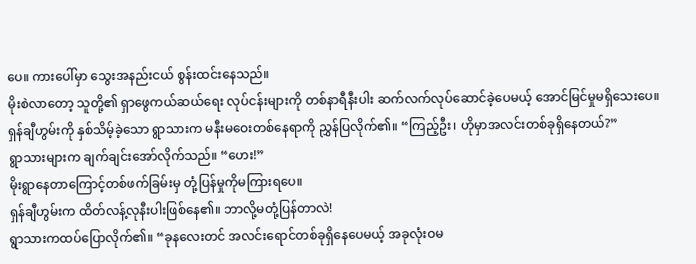ပေ။ ကားပေါ်မှာ သွေးအနည်းငယ် စွန်းထင်းနေသည်။
မိုးစဲလာတော့ သူတို့၏ ရှာဖွေကယ်ဆယ်ရေး လုပ်ငန်းများကို တစ်နာရီနီးပါး ဆက်လက်လုပ်ဆောင်ခဲ့ပေမယ့် အောင်မြင်မှုမရှိသေးပေ။
ရှန်ချီဟွမ်းကို နှစ်သိမ့်ခဲ့သော ရွာသားက မနီးမဝေးတစ်နေရာကို ညွှန်ပြလိုက်၏။ “ကြည့်ဦး၊ ဟိုမှာအလင်းတစ်ခုရှိနေတယ်?”
ရွာသားများက ချက်ချင်းအော်လိုက်သည်။ “ဟေး!”
မိုးရွာနေတာကြောင့်တစ်ဖက်ခြမ်းမှ တုံ့ပြန်မှုကိုမကြားရပေ။
ရှန်ချီဟွမ်းက ထိတ်လန့်လုနီးပါးဖြစ်နေ၏။ ဘာလို့မတုံ့ပြန်တာလဲ!
ရွာသားကထပ်ပြောလိုက်၏။ “ခုနလေးတင် အလင်းရောင်တစ်ခုရှိနေပေမယ့် အခုလုံးဝမ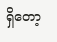ရှိတော့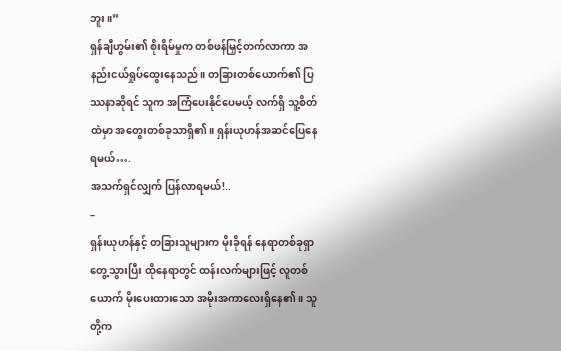ဘူး။”
ရှန်ချီဟွမ်း၏ စိုးရိမ်မှုက တစ်ဖန်မြှင့်တက်လာကာ အနည်းငယ်ရှုပ်ထွေးနေသည်။ တခြားတစ်ယောက်၏ ပြဿနာဆိုရင် သူက အကြံပေးနိုင်ပေမယ့် လက်ရှိ သူ့စိတ်ထဲမှာ အတွေးတစ်ခုသာရှိ၏။ ရှန်းယုဟန်အဆင်ပြေနေရမယ်….
အသက်ရှင်လျှက် ပြန်လာရမယ်!..
–
ရှန်းယုဟန်နှင့် တခြားသူများက မိုးခိုရန် နေရာတစ်ခုရှာတွေ့သွားပြီး ထိုနေရာတွင် ထန်းလက်များဖြင့် လူတစ်ယောက် မိုးပေးထားသော အမိုးအကာလေးရှိနေ၏။ သူတို့က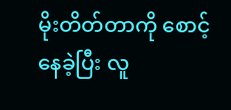မိုးတိတ်တာကို စောင့်နေခဲ့ပြီး လူ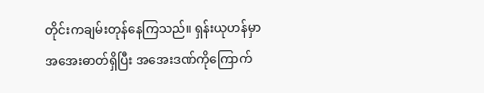တိုင်းကချမ်းတုန်နေကြသည်။ ရှန်းယုဟန်မှာ အအေးဓာတ်ရှိပြီး အအေးဒဏ်ကိုကြောက်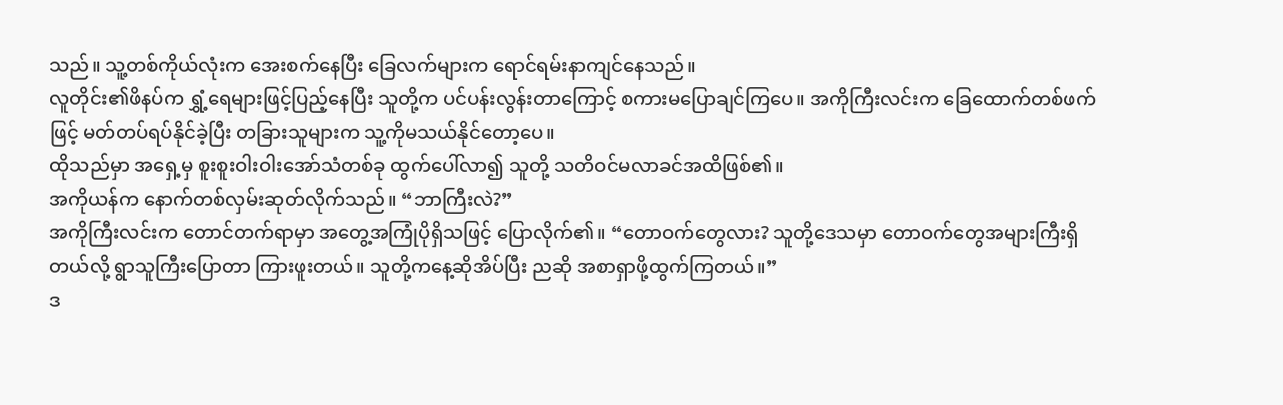သည်။ သူ့တစ်ကိုယ်လုံးက အေးစက်နေပြီး ခြေလက်များက ရောင်ရမ်းနာကျင်နေသည်။
လူတိုင်း၏ဖိနပ်က ရွှံ့ရေများဖြင့်ပြည့်နေပြီး သူတို့က ပင်ပန်းလွန်းတာကြောင့် စကားမပြောချင်ကြပေ။ အကိုကြီးလင်းက ခြေထောက်တစ်ဖက်ဖြင့် မတ်တပ်ရပ်နိုင်ခဲ့ပြီး တခြားသူများက သူ့ကိုမသယ်နိုင်တော့ပေ။
ထိုသည်မှာ အရှေ့မှ စူးစူးဝါးဝါးအော်သံတစ်ခု ထွက်ပေါ်လာ၍ သူတို့ သတိဝင်မလာခင်အထိဖြစ်၏။
အကိုယန်က နောက်တစ်လှမ်းဆုတ်လိုက်သည်။ “ဘာကြီးလဲ?”
အကိုကြီးလင်းက တောင်တက်ရာမှာ အတွေ့အကြုံပိုရှိသဖြင့် ပြောလိုက်၏။ “တောဝက်တွေလား? သူတို့ဒေသမှာ တောဝက်တွေအများကြီးရှိတယ်လို့ ရွာသူကြီးပြောတာ ကြားဖူးတယ်။ သူတို့ကနေ့ဆိုအိပ်ပြီး ညဆို အစာရှာဖို့ထွက်ကြတယ်။”
ဒ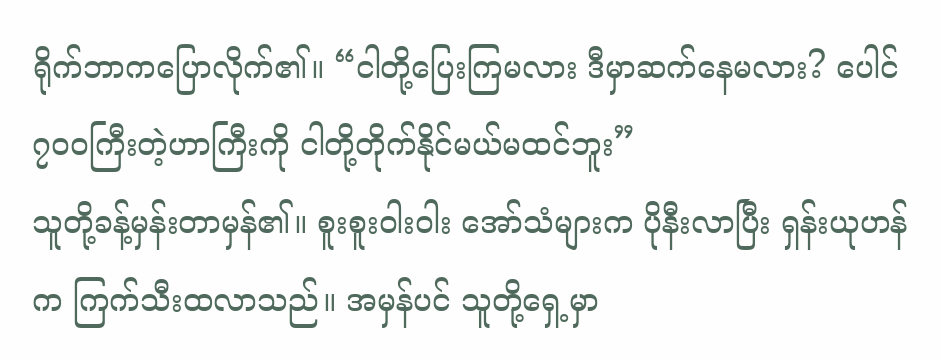ရိုက်ဘာကပြောလိုက်၏။ “ငါတို့ပြေးကြမလား ဒီမှာဆက်နေမလား? ပေါင်၇၀၀ကြီးတဲ့ဟာကြီးကို ငါတို့တိုက်နိုင်မယ်မထင်ဘူး”
သူတို့ခန့်မှန်းတာမှန်၏။ စူးစူးဝါးဝါး အော်သံများက ပိုနီးလာပြီး ရှန်းယုဟန်က ကြက်သီးထလာသည်။ အမှန်ပင် သူတို့ရှေ့မှာ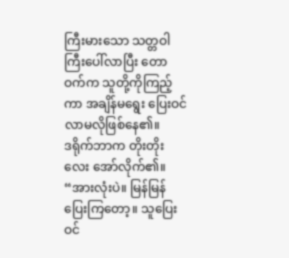ကြီးမားသော သတ္တဝါကြီးပေါ်လာပြီး တောဝက်က သူတို့ကိုကြည့်ကာ အချိန်မရွေး ပြေးဝင်လာမလိုဖြစ်နေ၏။
ဒရိုက်ဘာက တိုးတိုးလေး အော်လိုက်၏။ “အားလုံးပဲ။ မြန်မြန်ပြေးကြတော့။ သူပြေးဝင်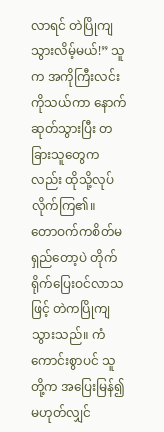လာရင် တဲပြိုကျသွားလိမ့်မယ်!” သူက အကိုကြီးလင်းကိုသယ်ကာ နောက်ဆုတ်သွားပြီး တခြားသူတွေကလည်း ထိုသို့လုပ်လိုက်ကြ၏။
တောဝက်ကစိတ်မရှည်တော့ပဲ တိုက်ရိုက်ပြေးဝင်လာသဖြင့် တဲကပြိုကျသွားသည်။ ကံကောင်းစွာပင် သူတို့က အပြေးမြန်၍ မဟုတ်လျှင်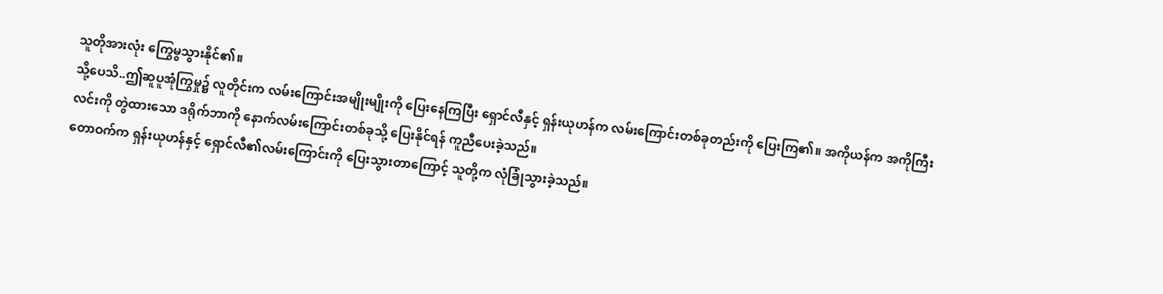သူတိုအားလုံး ကြွေမွသွားနိုင်၏။
သို့ပေသိ..ဤဆူပူအုံကြွမှု၌ လူတိုင်းက လမ်းကြောင်းအမျိုးမျိုးကို ပြေးနေကြပြီး ရှောင်လီနှင့် ရှန်းယုဟန်က လမ်းကြောင်းတစ်ခုတည်းကို ပြေးကြ၏။ အကိုယန်က အကိုကြီးလင်းကို တွဲထားသော ဒရိုက်ဘာကို နောက်လမ်းကြောင်းတစ်ခုသို့ ပြေးနိုင်ရန် ကူညီပေးခဲ့သည်။
တောဝက်က ရှန်းယုဟန်နှင့် ရှောင်လီ၏လမ်းကြောင်းကို ပြေးသွားတာကြောင့် သူတို့က လုံခြုံသွားခဲ့သည်။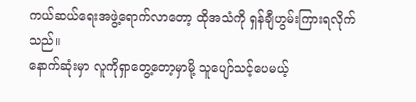ကယ်ဆယ်ရေးအဖွဲ့ရောက်လာတော့ ထိုအသံကို ရှန်ချီဟွမ်းကြားရလိုက်သည်။
နောက်ဆုံးမှာ လူကိုရှာတွေ့တော့မှာမို့ သူပျော်သင့်ပေမယ့်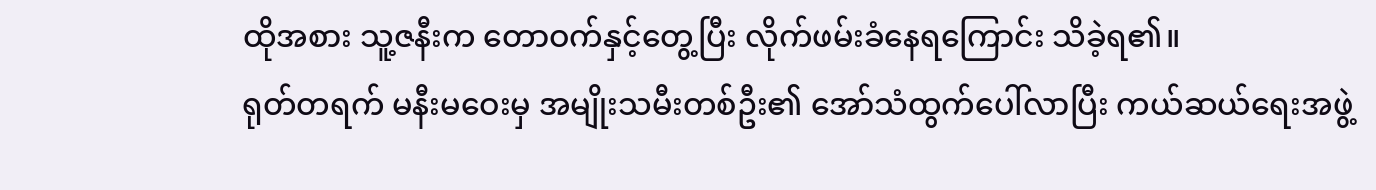ထိုအစား သူ့ဇနီးက တောဝက်နှင့်တွေ့ပြီး လိုက်ဖမ်းခံနေရကြောင်း သိခဲ့ရ၏။
ရုတ်တရက် မနီးမဝေးမှ အမျိုးသမီးတစ်ဦး၏ အော်သံထွက်ပေါ်လာပြီး ကယ်ဆယ်ရေးအဖွဲ့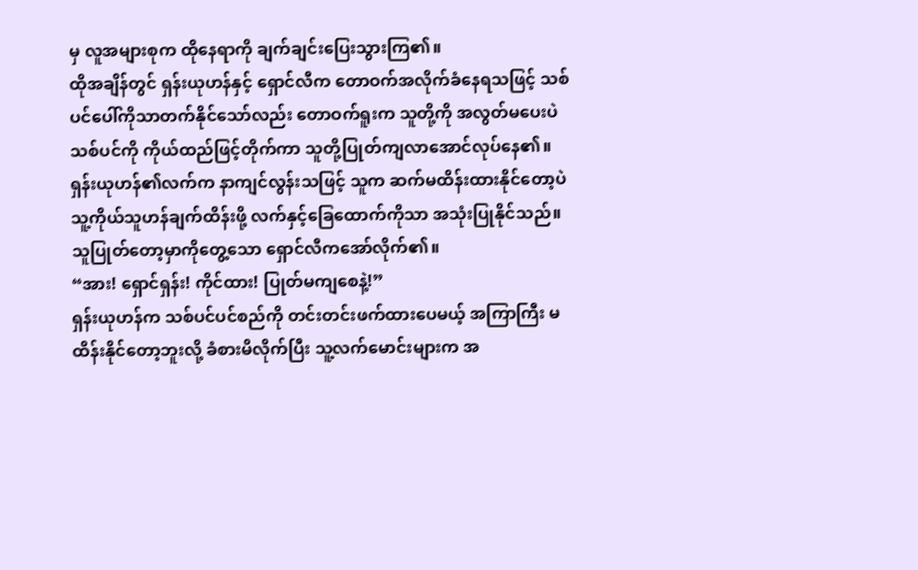မှ လူအများစုက ထိုနေရာကို ချက်ချင်းပြေးသွားကြ၏။
ထိုအချိန်တွင် ရှန်းယုဟန်နှင့် ရှောင်လီက တောဝက်အလိုက်ခံနေရသဖြင့် သစ်ပင်ပေါ်ကိုသာတက်နိုင်သော်လည်း တောဝက်ရူးက သူတို့ကို အလွတ်မပေးပဲ သစ်ပင်ကို ကိုယ်ထည်ဖြင့်တိုက်ကာ သူတို့ပြုတ်ကျလာအောင်လုပ်နေ၏။
ရှန်းယုဟန်၏လက်က နာကျင်လွန်းသဖြင့် သူက ဆက်မထိန်းထားနိုင်တော့ပဲ သူ့ကိုယ်သူဟန်ချက်ထိန်းဖို့ လက်နှင့်ခြေထောက်ကိုသာ အသုံးပြုနိုင်သည်။ သူပြုတ်တော့မှာကိုတွေ့သော ရှောင်လီကအော်လိုက်၏။
“အား! ရှောင်ရှန်း! ကိုင်ထား! ပြုတ်မကျစေနဲ့!”
ရှန်းယုဟန်က သစ်ပင်ပင်စည်ကို တင်းတင်းဖက်ထားပေမယ့် အကြာကြီး မထိန်းနိုင်တော့ဘူးလို့ ခံစားမိလိုက်ပြီး သူ့လက်မောင်းများက အ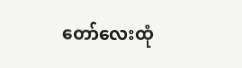တော်လေးထုံ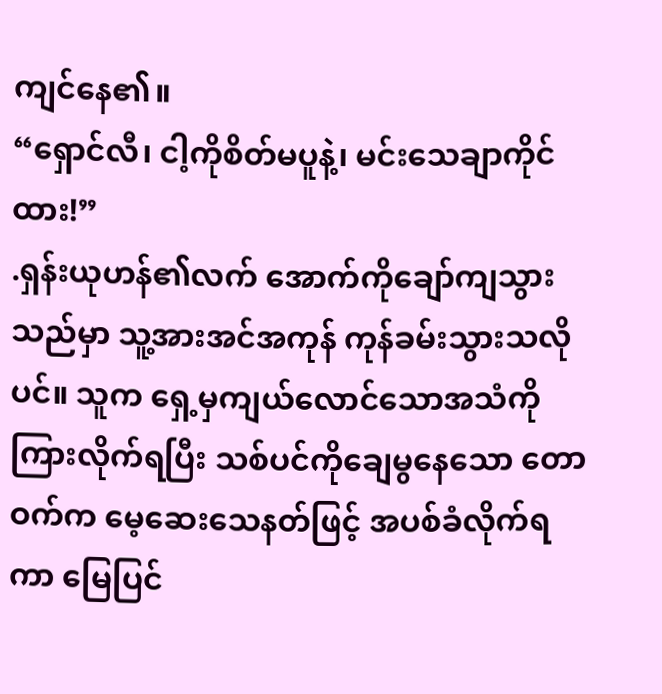ကျင်နေ၏။
“ရှောင်လီ၊ ငါ့ကိုစိတ်မပူနဲ့၊ မင်းသေချာကိုင်ထား!”
.ရှန်းယုဟန်၏လက် အောက်ကိုချော်ကျသွားသည်မှာ သူ့အားအင်အကုန် ကုန်ခမ်းသွားသလိုပင်။ သူက ရှေ့မှကျယ်လောင်သောအသံကို ကြားလိုက်ရပြီး သစ်ပင်ကိုချေမွနေသော တောဝက်က မေ့ဆေးသေနတ်ဖြင့် အပစ်ခံလိုက်ရကာ မြေပြင်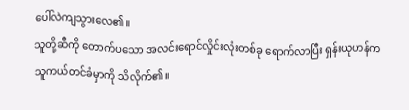ပေါ်လဲကျသွားလေ၏။
သူတို့ဆီကို တောက်ပသော အလင်းရောင်လှိုင်းလုံးတစ်ခု ရောက်လာပြီး ရှန်းယုဟန်က သူကယ်တင်ခံမှာကို သိလိုက်၏။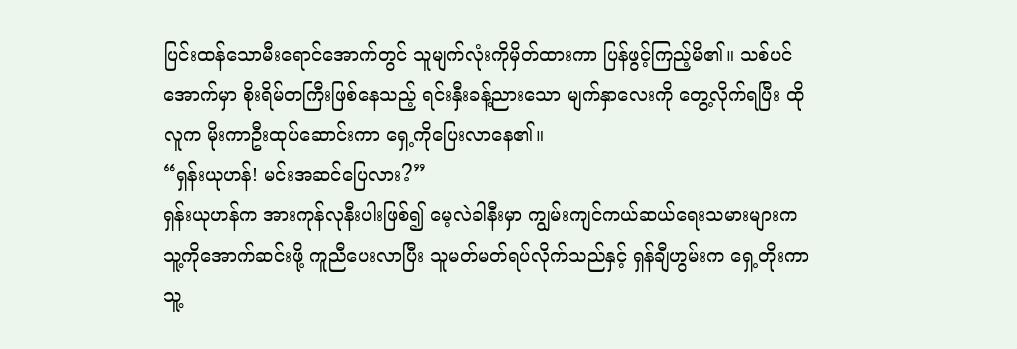ပြင်းထန်သောမီးရောင်အောက်တွင် သူမျက်လုံးကိုမှိတ်ထားကာ ပြန်ဖွင့်ကြည့်မိ၏။ သစ်ပင်အောက်မှာ စိုးရိမ်တကြီးဖြစ်နေသည့် ရင်းနှီးခန့်ညားသော မျက်နှာလေးကို တွေ့လိုက်ရပြီး ထိုလူက မိုးကာဦးထုပ်ဆောင်းကာ ရှေ့ကိုပြေးလာနေ၏။
“ရှန်းယုဟန်! မင်းအဆင်ပြေလား?”
ရှန်းယုဟန်က အားကုန်လုနီးပါးဖြစ်၍ မေ့လဲခါနီးမှာ ကျွမ်းကျင်ကယ်ဆယ်ရေးသမားများက သူ့ကိုအောက်ဆင်းဖို့ ကူညီပေးလာပြီး သူမတ်မတ်ရပ်လိုက်သည်နှင့် ရှန်ချီဟွမ်းက ရှေ့တိုးကာ သူ့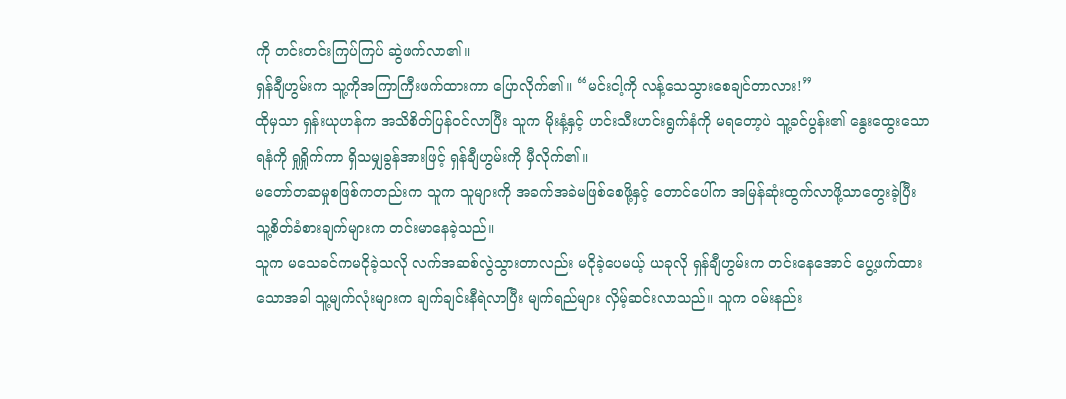ကို တင်းတင်းကြပ်ကြပ် ဆွဲဖက်လာ၏။
ရှန်ချီဟွမ်းက သူ့ကိုအကြာကြီးဖက်ထားကာ ပြောလိုက်၏။ “မင်းငါ့ကို လန့်သေသွားစေချင်တာလား!”
ထိုမှသာ ရှန်းယုဟန်က အသိစိတ်ပြန်ဝင်လာပြီး သူက မိုးနံ့နှင့် ဟင်းသီးဟင်းရွက်နံကို မရတော့ပဲ သူ့ခင်ပွန်း၏ နွေးထွေးသောရနံကို ရှုရှိုက်ကာ ရှိသမျှခွန်အားဖြင့် ရှန်ချီဟွမ်းကို မှီလိုက်၏။
မတော်တဆမှုစဖြစ်ကတည်းက သူက သူများကို အခက်အခဲမဖြစ်စေဖို့နှင့် တောင်ပေါ်က အမြန်ဆုံးထွက်လာဖို့သာတွေးခဲ့ပြီး သူ့စိတ်ခံစားချက်များက တင်းမာနေခဲ့သည်။
သူက မသေခင်ကမငိုခဲ့သလို လက်အဆစ်လွဲသွားတာလည်း မငိုခဲ့ပေမယ့် ယခုလို ရှန်ချီဟွမ်းက တင်းနေအောင် ပွေ့ဖက်ထားသောအခါ သူ့မျက်လုံးများက ချက်ချင်းနီရဲလာပြီး မျက်ရည်များ လှိမ့်ဆင်းလာသည်။ သူက ဝမ်းနည်း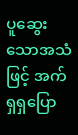ပူဆွေးသောအသံဖြင့် အက်ရှရှပြော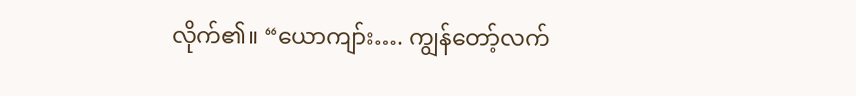လိုက်၏။ “ယောကျာ်း…. ကျွန်တော့်လက်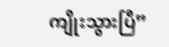ကျိုးသွားပြီ”